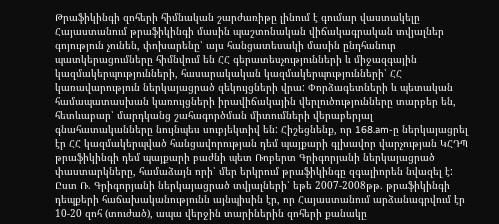Թրաֆիկինգի զոհերի հիմնական շարժառիթը լինում է գումար վաստակելը
Հայաստանում թրաֆիկինգի մասին պաշտոնական վիճակագրական տվյալներ գոյություն չունեն, փոխարենը՝ այս հանցատեսակի մասին ընդհանուր պատկերացումները հիմնվում են ՀՀ գերատեսչությունների և միջազգային կազմակերպությունների, հասարակական կազմակերպությունների՝ ՀՀ կառավարություն ներկայացրած զեկույցների վրա: Փորձագետների և պետական համապատասխան կառույցների իրավիճակային վերլուծությունները տարբեր են, հետևաբար՝ մարդկանց շահագործման միտումների վերաբերյալ գնահատականները նույնպես սուբյեկտիվ են: Հիշեցնենք, որ 168.am-ը ներկայացրել էր ՀՀ կազմակերպված հանցավորության դեմ պայքարի գլխավոր վարչության ԿՀԴՊ թրաֆիկինգի դեմ պայքարի բաժնի պետ Ռոբերտ Գրիգորյանի ներկայացրած փաստարկները, համաձայն որի՝ մեր երկրում թրաֆիկինգը զգալիորեն նվազել է: Ըստ Ռ. Գրիգորյանի ներկայացրած տվյալների՝ եթե 2007-2008թթ. թրաֆիկինգի դեպքերի հաճախականությունն այնպիսին էր, որ Հայաստանում արձանագրվում էր 10-20 զոհ (տուժած), ապա վերջին տարիներին զոհերի քանակը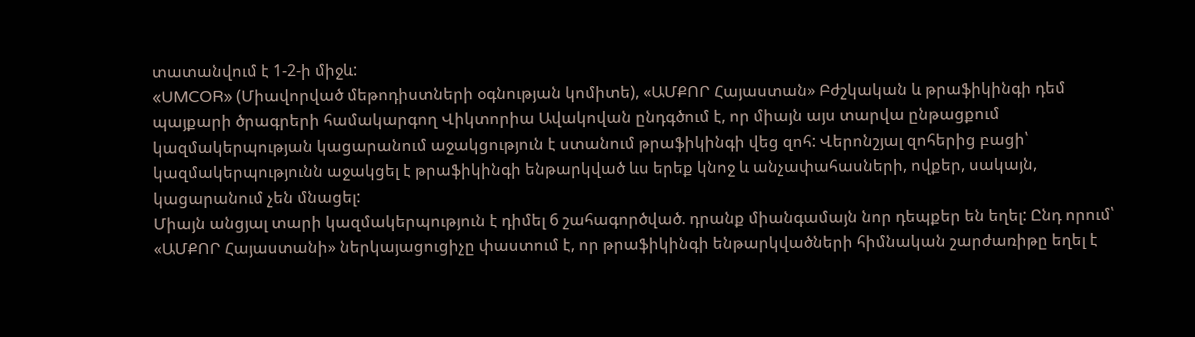տատանվում է 1-2-ի միջև:
«UMCOR» (Միավորված մեթոդիստների օգնության կոմիտե), «ԱՄՔՈՐ Հայաստան» Բժշկական և թրաֆիկինգի դեմ պայքարի ծրագրերի համակարգող Վիկտորիա Ավակովան ընդգծում է, որ միայն այս տարվա ընթացքում կազմակերպության կացարանում աջակցություն է ստանում թրաֆիկինգի վեց զոհ: Վերոնշյալ զոհերից բացի՝ կազմակերպությունն աջակցել է թրաֆիկինգի ենթարկված ևս երեք կնոջ և անչափահասների, ովքեր, սակայն, կացարանում չեն մնացել:
Միայն անցյալ տարի կազմակերպություն է դիմել 6 շահագործված. դրանք միանգամայն նոր դեպքեր են եղել: Ընդ որում՝ «ԱՄՔՈՐ Հայաստանի» ներկայացուցիչը փաստում է, որ թրաֆիկինգի ենթարկվածների հիմնական շարժառիթը եղել է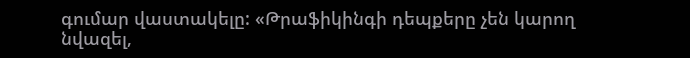գումար վաստակելը: «Թրաֆիկինգի դեպքերը չեն կարող նվազել,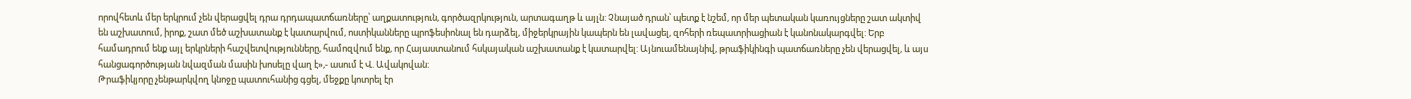որովհետև մեր երկրում չեն վերացվել դրա դրդապատճառները՝ աղքատություն, գործազրկություն, արտագաղթ և այլն: Չնայած դրան՝ պետք է նշեմ, որ մեր պետական կառույցները շատ ակտիվ են աշխատում, իրոք, շատ մեծ աշխատանք է կատարվում, ոստիկանները պրոֆեսիոնալ են դարձել, միջերկրային կապերն են լավացել, զոհերի ռեպատրիացիան է կանոնակարգվել: Երբ համադրում ենք այլ երկրների հաշվետվությունները, համոզվում ենք, որ Հայաստանում հսկայական աշխատանք է կատարվել: Այնուամենայնիվ, թրաֆիկինգի պատճառները չեն վերացվել, և այս հանցագործության նվազման մասին խոսելը վաղ է»,- ասում է Վ. Ավակովան:
Թրաֆիկյորը չենթարկվող կնոջը պատուհանից գցել, մեջքը կոտրել էր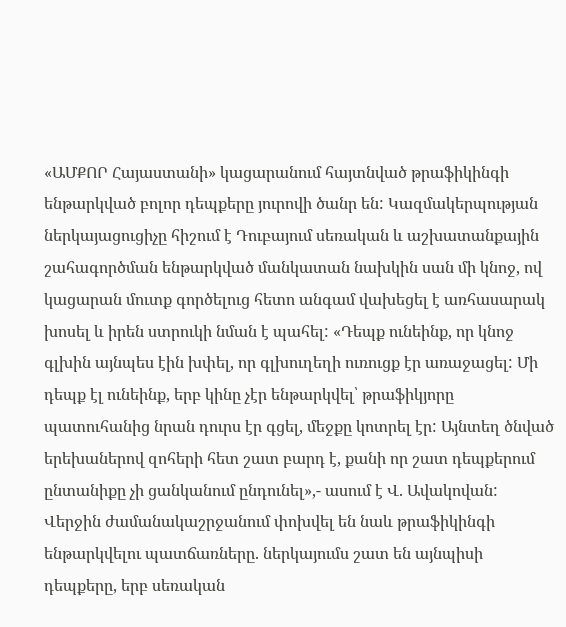«ԱՄՔՈՐ Հայաստանի» կացարանում հայտնված թրաֆիկինգի ենթարկված բոլոր դեպքերը յուրովի ծանր են: Կազմակերպության ներկայացուցիչը հիշում է Դուբայում սեռական և աշխատանքային շահագործման ենթարկված մանկատան նախկին սան մի կնոջ, ով կացարան մուտք գործելուց հետո անգամ վախեցել է առհասարակ խոսել և իրեն ստրուկի նման է պահել: «Դեպք ունեինք, որ կնոջ գլխին այնպես էին խփել, որ գլխուղեղի ուռուցք էր առաջացել: Մի դեպք էլ ունեինք, երբ կինը չէր ենթարկվել՝ թրաֆիկյորը պատուհանից նրան դուրս էր գցել, մեջքը կոտրել էր: Այնտեղ ծնված երեխաներով զոհերի հետ շատ բարդ է, քանի որ շատ դեպքերում ընտանիքը չի ցանկանում ընդունել»,- ասում է Վ. Ավակովան:
Վերջին ժամանակաշրջանում փոխվել են նաև թրաֆիկինգի ենթարկվելու պատճառները. ներկայումս շատ են այնպիսի դեպքերը, երբ սեռական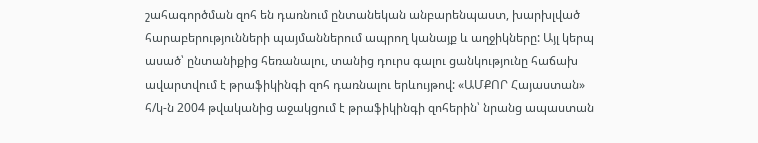շահագործման զոհ են դառնում ընտանեկան անբարենպաստ, խարխլված հարաբերությունների պայմաններում ապրող կանայք և աղջիկները: Այլ կերպ ասած՝ ընտանիքից հեռանալու, տանից դուրս գալու ցանկությունը հաճախ ավարտվում է թրաֆիկինգի զոհ դառնալու երևույթով: «ԱՄՔՈՐ Հայաստան» հ/կ-ն 2004 թվականից աջակցում է թրաֆիկինգի զոհերին՝ նրանց ապաստան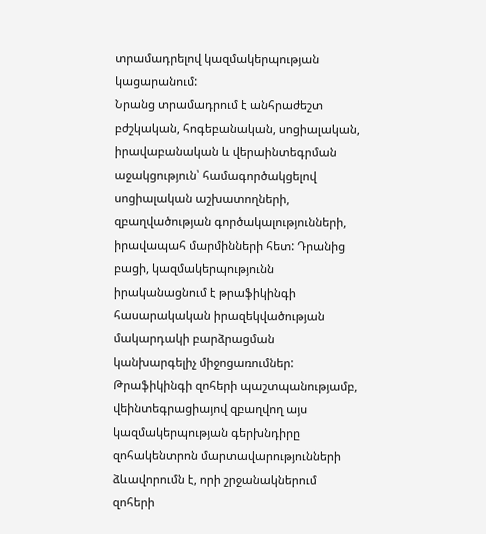տրամադրելով կազմակերպության կացարանում:
Նրանց տրամադրում է անհրաժեշտ բժշկական, հոգեբանական, սոցիալական, իրավաբանական և վերաինտեգրման աջակցություն՝ համագործակցելով սոցիալական աշխատողների, զբաղվածության գործակալությունների, իրավապահ մարմինների հետ: Դրանից բացի, կազմակերպությունն իրականացնում է թրաֆիկինգի հասարակական իրազեկվածության մակարդակի բարձրացման կանխարգելիչ միջոցառումներ: Թրաֆիկինգի զոհերի պաշտպանությամբ, վեինտեգրացիայով զբաղվող այս կազմակերպության գերխնդիրը զոհակենտրոն մարտավարությունների ձևավորումն է, որի շրջանակներում զոհերի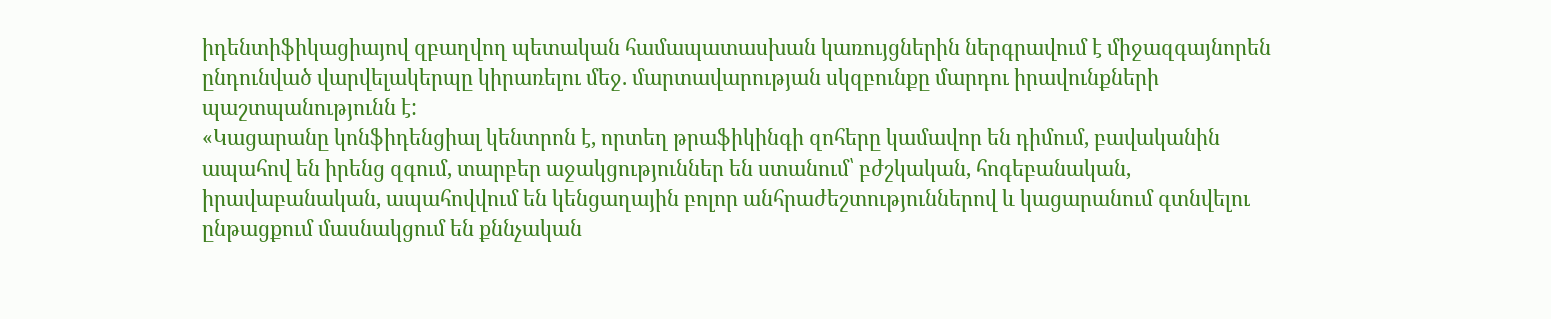իդենտիֆիկացիայով զբաղվող պետական համապատասխան կառույցներին ներգրավում է միջազգայնորեն ընդունված վարվելակերպը կիրառելու մեջ. մարտավարության սկզբունքը մարդու իրավունքների պաշտպանությունն է:
«Կացարանը կոնֆիդենցիալ կենտրոն է, որտեղ թրաֆիկինգի զոհերը կամավոր են դիմում, բավականին ապահով են իրենց զգում, տարբեր աջակցություններ են ստանում՝ բժշկական, հոգեբանական, իրավաբանական, ապահովվում են կենցաղային բոլոր անհրաժեշտություններով և կացարանում գտնվելու ընթացքում մասնակցում են քննչական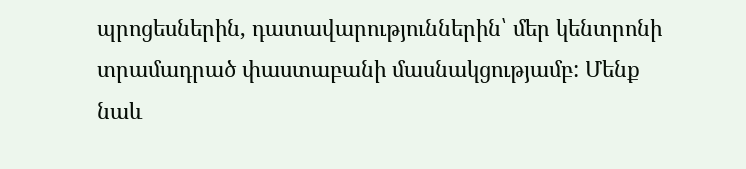պրոցեսներին, դատավարություններին՝ մեր կենտրոնի տրամադրած փաստաբանի մասնակցությամբ: Մենք նաև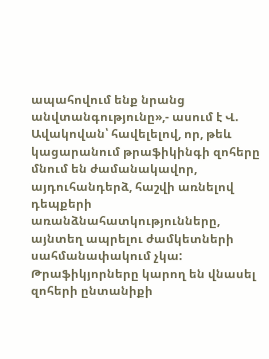ապահովում ենք նրանց անվտանգությունը»,- ասում է Վ. Ավակովան՝ հավելելով, որ, թեև կացարանում թրաֆիկինգի զոհերը մնում են ժամանակավոր, այդուհանդերձ, հաշվի առնելով դեպքերի առանձնահատկությունները, այնտեղ ապրելու ժամկետների սահմանափակում չկա:
Թրաֆիկյորները կարող են վնասել զոհերի ընտանիքի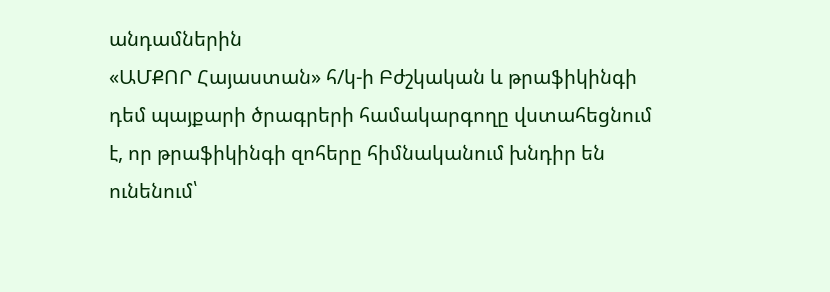անդամներին
«ԱՄՔՈՐ Հայաստան» հ/կ-ի Բժշկական և թրաֆիկինգի դեմ պայքարի ծրագրերի համակարգողը վստահեցնում է, որ թրաֆիկինգի զոհերը հիմնականում խնդիր են ունենում՝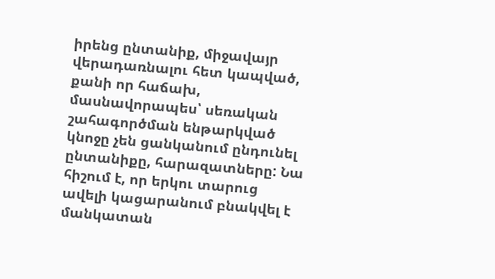իրենց ընտանիք, միջավայր վերադառնալու հետ կապված, քանի որ հաճախ, մասնավորապես՝ սեռական շահագործման ենթարկված կնոջը չեն ցանկանում ընդունել ընտանիքը, հարազատները: Նա հիշում է, որ երկու տարուց ավելի կացարանում բնակվել է մանկատան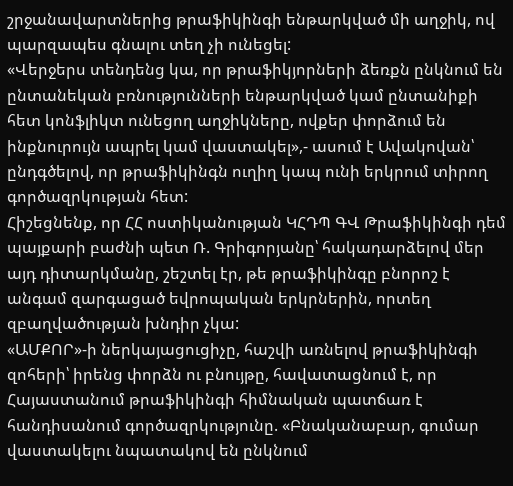շրջանավարտներից թրաֆիկինգի ենթարկված մի աղջիկ, ով պարզապես գնալու տեղ չի ունեցել:
«Վերջերս տենդենց կա, որ թրաֆիկյորների ձեռքն ընկնում են ընտանեկան բռնությունների ենթարկված կամ ընտանիքի հետ կոնֆլիկտ ունեցող աղջիկները, ովքեր փորձում են ինքնուրույն ապրել կամ վաստակել»,- ասում է Ավակովան՝ ընդգծելով, որ թրաֆիկինգն ուղիղ կապ ունի երկրում տիրող գործազրկության հետ:
Հիշեցնենք, որ ՀՀ ոստիկանության ԿՀԴՊ ԳՎ Թրաֆիկինգի դեմ պայքարի բաժնի պետ Ռ. Գրիգորյանը՝ հակադարձելով մեր այդ դիտարկմանը, շեշտել էր, թե թրաֆիկինգը բնորոշ է անգամ զարգացած եվրոպական երկրներին, որտեղ զբաղվածության խնդիր չկա:
«ԱՄՔՈՐ»-ի ներկայացուցիչը, հաշվի առնելով թրաֆիկինգի զոհերի՝ իրենց փորձն ու բնույթը, հավատացնում է, որ Հայաստանում թրաֆիկինգի հիմնական պատճառ է հանդիսանում գործազրկությունը. «Բնականաբար, գումար վաստակելու նպատակով են ընկնում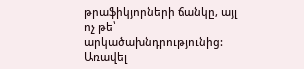թրաֆիկյորների ճանկը, այլ ոչ թե՝ արկածախնդրությունից: Առավել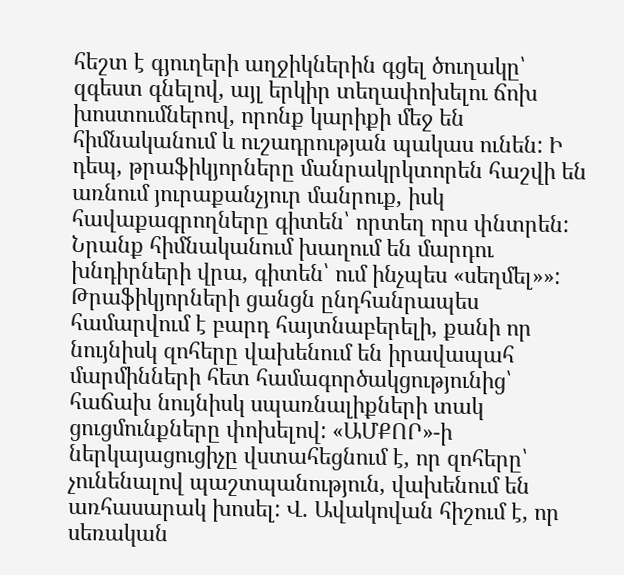հեշտ է գյուղերի աղջիկներին գցել ծուղակը՝ զգեստ գնելով, այլ երկիր տեղափոխելու ճոխ խոստումներով, որոնք կարիքի մեջ են հիմնականում և ուշադրության պակաս ունեն: Ի դեպ, թրաֆիկյորները մանրակրկտորեն հաշվի են առնում յուրաքանչյուր մանրուք, իսկ հավաքագրողները գիտեն՝ որտեղ որս փնտրեն: Նրանք հիմնականում խաղում են մարդու խնդիրների վրա, գիտեն՝ ում ինչպես «սեղմել»»:
Թրաֆիկյորների ցանցն ընդհանրապես համարվում է բարդ հայտնաբերելի, քանի որ նույնիսկ զոհերը վախենում են իրավապահ մարմինների հետ համագործակցությունից՝ հաճախ նույնիսկ սպառնալիքների տակ ցուցմունքները փոխելով: «ԱՄՔՈՐ»-ի ներկայացուցիչը վստահեցնում է, որ զոհերը՝ չունենալով պաշտպանություն, վախենում են առհասարակ խոսել: Վ. Ավակովան հիշում է, որ սեռական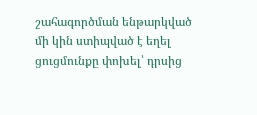շահագործման ենթարկված մի կին ստիպված է եղել ցուցմունքը փոխել՝ դրսից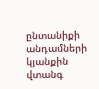ընտանիքի անդամների կյանքին վտանգ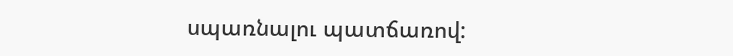սպառնալու պատճառով: